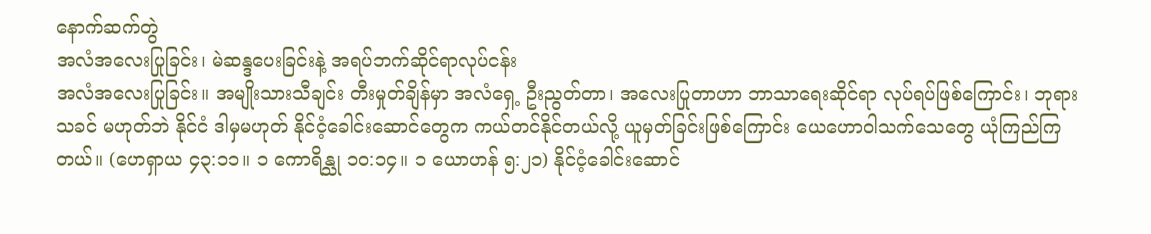နောက်ဆက်တွဲ
အလံအလေးပြုခြင်း၊ မဲဆန္ဒပေးခြင်းနဲ့ အရပ်ဘက်ဆိုင်ရာလုပ်ငန်း
အလံအလေးပြုခြင်း။ အမျိုးသားသီချင်း တီးမှုတ်ချိန်မှာ အလံရှေ့ ဦးညွတ်တာ၊ အလေးပြုတာဟာ ဘာသာရေးဆိုင်ရာ လုပ်ရပ်ဖြစ်ကြောင်း၊ ဘုရားသခင် မဟုတ်ဘဲ နိုင်ငံ ဒါမှမဟုတ် နိုင်ငံ့ခေါင်းဆောင်တွေက ကယ်တင်နိုင်တယ်လို့ ယူမှတ်ခြင်းဖြစ်ကြောင်း ယေဟောဝါသက်သေတွေ ယုံကြည်ကြတယ်။ (ဟေရှာယ ၄၃:၁၁။ ၁ ကောရိန္သု ၁၀:၁၄။ ၁ ယောဟန် ၅:၂၁) နိုင်ငံ့ခေါင်းဆောင်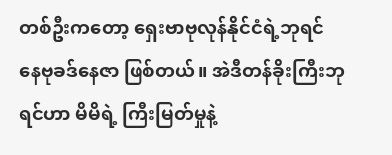တစ်ဦးကတော့ ရှေးဗာဗုလုန်နိုင်ငံရဲ့ဘုရင် နေဗုခဒ်နေဇာ ဖြစ်တယ်။ အဲဒီတန်ခိုးကြီးဘုရင်ဟာ မိမိရဲ့ ကြီးမြတ်မှုနဲ့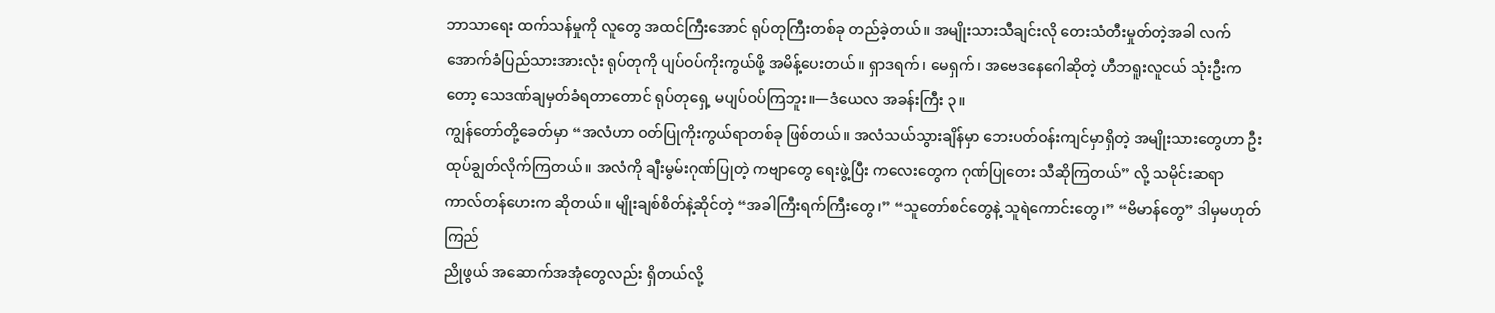ဘာသာရေး ထက်သန်မှုကို လူတွေ အထင်ကြီးအောင် ရုပ်တုကြီးတစ်ခု တည်ခဲ့တယ်။ အမျိုးသားသီချင်းလို တေးသံတီးမှုတ်တဲ့အခါ လက်အောက်ခံပြည်သားအားလုံး ရုပ်တုကို ပျပ်ဝပ်ကိုးကွယ်ဖို့ အမိန့်ပေးတယ်။ ရှာဒရက်၊ မေရှက်၊ အဗေဒနေဂေါဆိုတဲ့ ဟီဘရူးလူငယ် သုံးဦးကတော့ သေဒဏ်ချမှတ်ခံရတာတောင် ရုပ်တုရှေ့ မပျပ်ဝပ်ကြဘူး။—ဒံယေလ အခန်းကြီး ၃။
ကျွန်တော်တို့ခေတ်မှာ “အလံဟာ ဝတ်ပြုကိုးကွယ်ရာတစ်ခု ဖြစ်တယ်။ အလံသယ်သွားချိန်မှာ ဘေးပတ်ဝန်းကျင်မှာရှိတဲ့ အမျိုးသားတွေဟာ ဦးထုပ်ချွတ်လိုက်ကြတယ်။ အလံကို ချီးမွမ်းဂုဏ်ပြုတဲ့ ကဗျာတွေ ရေးဖွဲ့ပြီး ကလေးတွေက ဂုဏ်ပြုတေး သီဆိုကြတယ်” လို့ သမိုင်းဆရာ ကာလ်တန်ဟေးက ဆိုတယ်။ မျိုးချစ်စိတ်နဲ့ဆိုင်တဲ့ “အခါကြီးရက်ကြီးတွေ၊” “သူတော်စင်တွေနဲ့ သူရဲကောင်းတွေ၊” “ဗိမာန်တွေ” ဒါမှမဟုတ် ကြည်
ညိုဖွယ် အဆောက်အအုံတွေလည်း ရှိတယ်လို့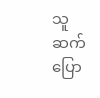သူဆက်ပြော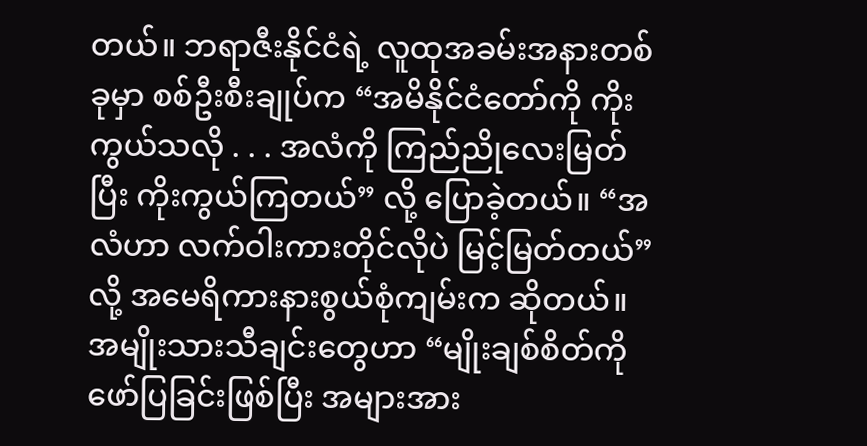တယ်။ ဘရာဇီးနိုင်ငံရဲ့ လူထုအခမ်းအနားတစ်ခုမှာ စစ်ဦးစီးချုပ်က “အမိနိုင်ငံတော်ကို ကိုးကွယ်သလို . . . အလံကို ကြည်ညိုလေးမြတ်ပြီး ကိုးကွယ်ကြတယ်” လို့ ပြောခဲ့တယ်။ “အလံဟာ လက်ဝါးကားတိုင်လိုပဲ မြင့်မြတ်တယ်” လို့ အမေရိကားနားစွယ်စုံကျမ်းက ဆိုတယ်။အမျိုးသားသီချင်းတွေဟာ “မျိုးချစ်စိတ်ကို ဖော်ပြခြင်းဖြစ်ပြီး အများအား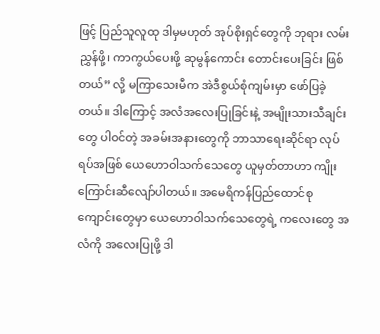ဖြင့် ပြည်သူလူထု ဒါမှမဟုတ် အုပ်စိုးရှင်တွေကို ဘုရား လမ်းညွှန်ဖို့၊ ကာကွယ်ပေးဖို့ ဆုမွန်ကောင်း တောင်းပေးခြင်း ဖြစ်တယ်” လို့ မကြာသေးမီက အဲဒီစွယ်စုံကျမ်းမှာ ဖော်ပြခဲ့တယ်။ ဒါကြောင့် အလံအလေးပြုခြင်းနဲ့ အမျိုးသားသီချင်းတွေ ပါဝင်တဲ့ အခမ်းအနားတွေကို ဘာသာရေးဆိုင်ရာ လုပ်ရပ်အဖြစ် ယေဟောဝါသက်သေတွေ ယူမှတ်တာဟာ ကျိုးကြောင်းဆီလျော်ပါတယ်။ အမေရိကန်ပြည်ထောင်စု ကျောင်းတွေမှာ ယေဟောဝါသက်သေတွေရဲ့ ကလေးတွေ အလံကို အလေးပြုဖို့ ဒါ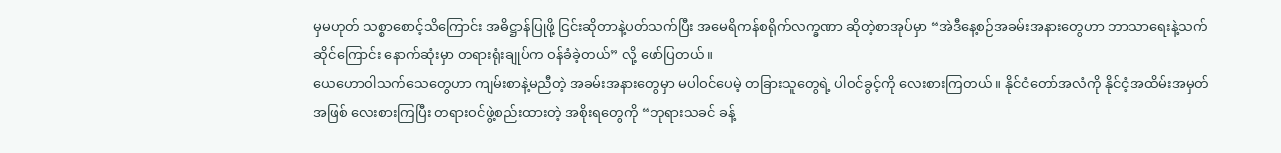မှမဟုတ် သစ္စာစောင့်သိကြောင်း အဓိဋ္ဌာန်ပြုဖို့ ငြင်းဆိုတာနဲ့ပတ်သက်ပြီး အမေရိကန်စရိုက်လက္ခဏာ ဆိုတဲ့စာအုပ်မှာ “အဲဒီနေ့စဉ်အခမ်းအနားတွေဟာ ဘာသာရေးနဲ့သက်ဆိုင်ကြောင်း နောက်ဆုံးမှာ တရားရုံးချုပ်က ဝန်ခံခဲ့တယ်” လို့ ဖော်ပြတယ်။
ယေဟောဝါသက်သေတွေဟာ ကျမ်းစာနဲ့မညီတဲ့ အခမ်းအနားတွေမှာ မပါဝင်ပေမဲ့ တခြားသူတွေရဲ့ ပါဝင်ခွင့်ကို လေးစားကြတယ်။ နိုင်ငံတော်အလံကို နိုင်ငံ့အထိမ်းအမှတ်အဖြစ် လေးစားကြပြီး တရားဝင်ဖွဲ့စည်းထားတဲ့ အစိုးရတွေကို “ဘုရားသခင် ခန့်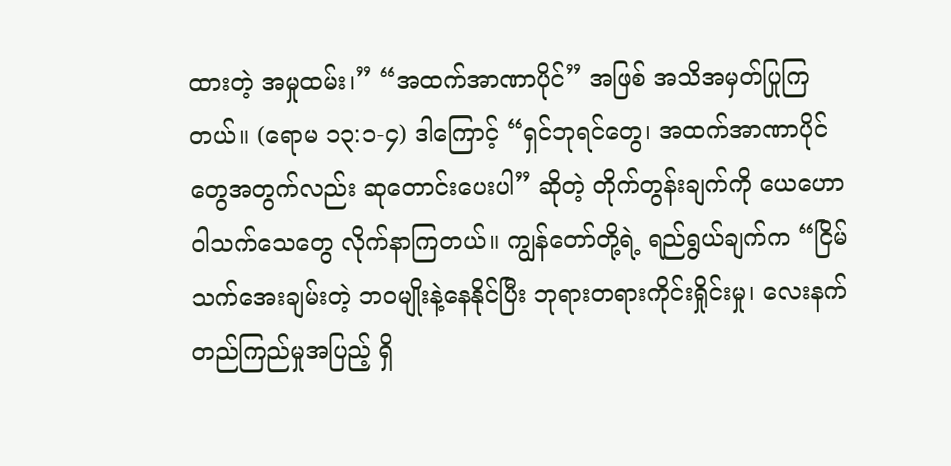ထားတဲ့ အမှုထမ်း၊” “အထက်အာဏာပိုင်” အဖြစ် အသိအမှတ်ပြုကြတယ်။ (ရောမ ၁၃:၁-၄) ဒါကြောင့် “ရှင်ဘုရင်တွေ၊ အထက်အာဏာပိုင်တွေအတွက်လည်း ဆုတောင်းပေးပါ” ဆိုတဲ့ တိုက်တွန်းချက်ကို ယေဟောဝါသက်သေတွေ လိုက်နာကြတယ်။ ကျွန်တော်တို့ရဲ့ ရည်ရွယ်ချက်က “ငြိမ်သက်အေးချမ်းတဲ့ ဘဝမျိုးနဲ့နေနိုင်ပြီး ဘုရားတရားကိုင်းရှိုင်းမှု၊ လေးနက်တည်ကြည်မှုအပြည့် ရှိ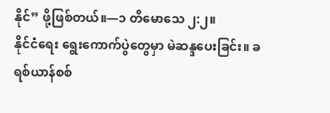နိုင်” ဖို့ဖြစ်တယ်။—၁ တိမောသေ ၂:၂။
နိုင်ငံရေး ရွေးကောက်ပွဲတွေမှာ မဲဆန္ဒပေးခြင်း။ ခရစ်ယာန်စစ်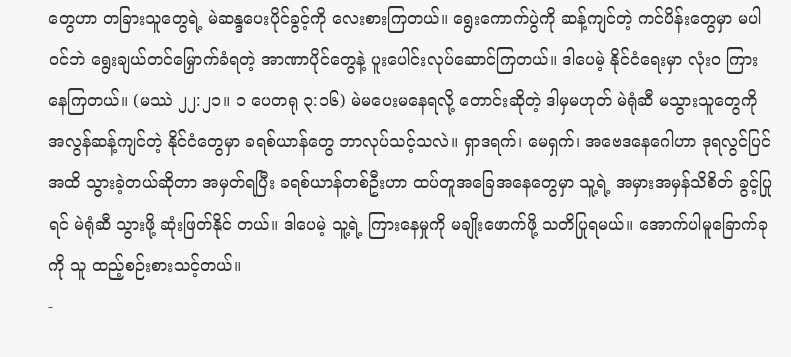တွေဟာ တခြားသူတွေရဲ့ မဲဆန္ဒပေးပိုင်ခွင့်ကို လေးစားကြတယ်။ ရွေးကောက်ပွဲကို ဆန့်ကျင်တဲ့ ကင်ပိန်းတွေမှာ မပါဝင်ဘဲ ရွေးချယ်တင်မြှောက်ခံရတဲ့ အာဏာပိုင်တွေနဲ့ ပူးပေါင်းလုပ်ဆောင်ကြတယ်။ ဒါပေမဲ့ နိုင်ငံရေးမှာ လုံးဝ ကြားနေကြတယ်။ (မဿဲ ၂၂:၂၁။ ၁ ပေတရု ၃:၁၆) မဲမပေးမနေရလို့ တောင်းဆိုတဲ့ ဒါမှမဟုတ် မဲရုံဆီ မသွားသူတွေကို အလွန်ဆန့်ကျင်တဲ့ နိုင်ငံတွေမှာ ခရစ်ယာန်တွေ ဘာလုပ်သင့်သလဲ။ ရှာဒရက်၊ မေရှက်၊ အဗေဒနေဂေါဟာ ဒုရလွင်ပြင်အထိ သွားခဲ့တယ်ဆိုတာ အမှတ်ရပြီး ခရစ်ယာန်တစ်ဦးဟာ ထပ်တူအခြေအနေတွေမှာ သူ့ရဲ့ အမှားအမှန်သိစိတ် ခွင့်ပြုရင် မဲရုံဆီ သွားဖို့ ဆုံးဖြတ်နိုင် တယ်။ ဒါပေမဲ့ သူ့ရဲ့ ကြားနေမှုကို မချိုးဖောက်ဖို့ သတိပြုရမယ်။ အောက်ပါမူခြောက်ခုကို သူ ထည့်စဉ်းစားသင့်တယ်။
-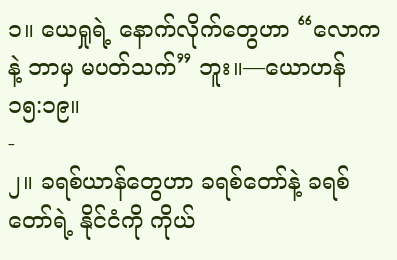၁။ ယေရှုရဲ့ နောက်လိုက်တွေဟာ “လောကနဲ့ ဘာမှ မပတ်သက်” ဘူး။—ယောဟန် ၁၅:၁၉။
-
၂။ ခရစ်ယာန်တွေဟာ ခရစ်တော်နဲ့ ခရစ်တော်ရဲ့ နိုင်ငံကို ကိုယ်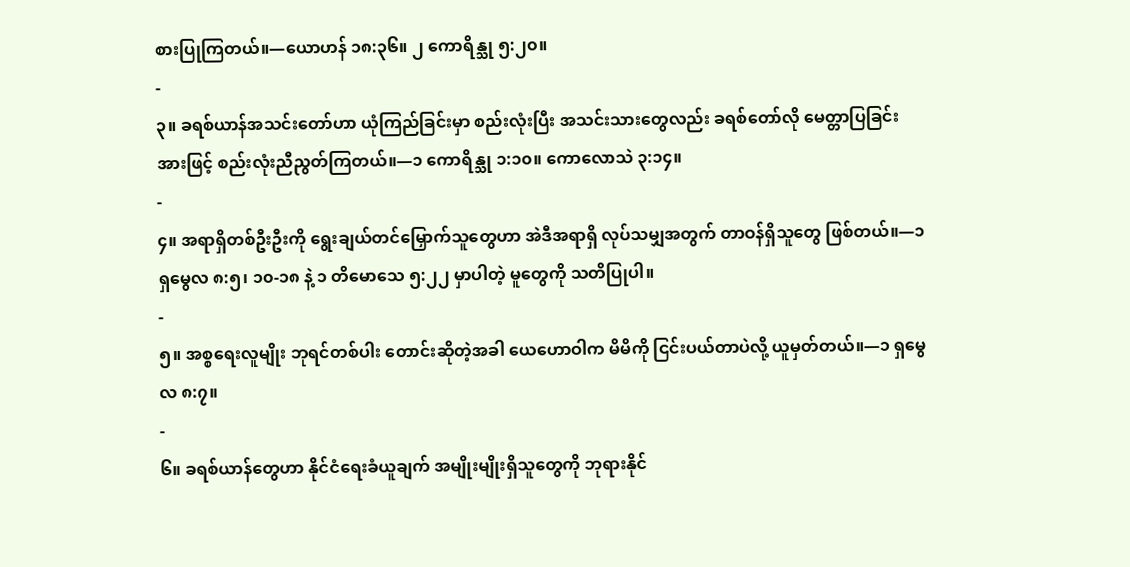စားပြုကြတယ်။—ယောဟန် ၁၈:၃၆။ ၂ ကောရိန္သု ၅:၂၀။
-
၃။ ခရစ်ယာန်အသင်းတော်ဟာ ယုံကြည်ခြင်းမှာ စည်းလုံးပြီး အသင်းသားတွေလည်း ခရစ်တော်လို မေတ္တာပြခြင်းအားဖြင့် စည်းလုံးညီညွတ်ကြတယ်။—၁ ကောရိန္သု ၁:၁၀။ ကောလောသဲ ၃:၁၄။
-
၄။ အရာရှိတစ်ဦးဦးကို ရွေးချယ်တင်မြှောက်သူတွေဟာ အဲဒီအရာရှိ လုပ်သမျှအတွက် တာဝန်ရှိသူတွေ ဖြစ်တယ်။—၁ ရှမွေလ ၈:၅၊ ၁၀-၁၈ နဲ့ ၁ တိမောသေ ၅:၂၂ မှာပါတဲ့ မူတွေကို သတိပြုပါ။
-
၅။ အစ္စရေးလူမျိုး ဘုရင်တစ်ပါး တောင်းဆိုတဲ့အခါ ယေဟောဝါက မိမိကို ငြင်းပယ်တာပဲလို့ ယူမှတ်တယ်။—၁ ရှမွေလ ၈:၇။
-
၆။ ခရစ်ယာန်တွေဟာ နိုင်ငံရေးခံယူချက် အမျိုးမျိုးရှိသူတွေကို ဘုရားနိုင်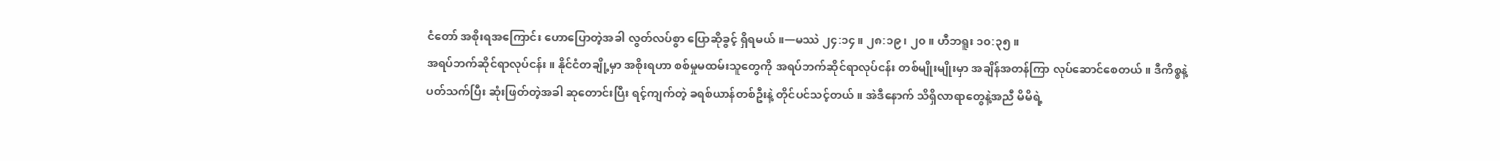ငံတော် အစိုးရအကြောင်း ဟောပြောတဲ့အခါ လွတ်လပ်စွာ ပြောဆိုခွင့် ရှိရမယ်။—မဿဲ ၂၄:၁၄။ ၂၈:၁၉၊ ၂၀။ ဟီဘရူး ၁၀:၃၅။
အရပ်ဘက်ဆိုင်ရာလုပ်ငန်း။ နိုင်ငံတချို့မှာ အစိုးရဟာ စစ်မှုမထမ်းသူတွေကို အရပ်ဘက်ဆိုင်ရာလုပ်ငန်း တစ်မျိုးမျိုးမှာ အချိန်အတန်ကြာ လုပ်ဆောင်စေတယ်။ ဒီကိစ္စနဲ့ပတ်သက်ပြီး ဆုံးဖြတ်တဲ့အခါ ဆုတောင်းပြီး ရင့်ကျက်တဲ့ ခရစ်ယာန်တစ်ဦးနဲ့ တိုင်ပင်သင့်တယ်။ အဲဒီနောက် သိရှိလာရာတွေနဲ့အညီ မိမိရဲ့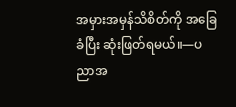အမှားအမှန်သိစိတ်ကို အခြေခံပြီး ဆုံးဖြတ်ရမယ်။—ပညာအ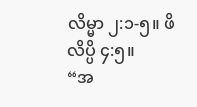လိမ္မာ ၂:၁-၅။ ဖိလိပ္ပိ ၄:၅။
“အ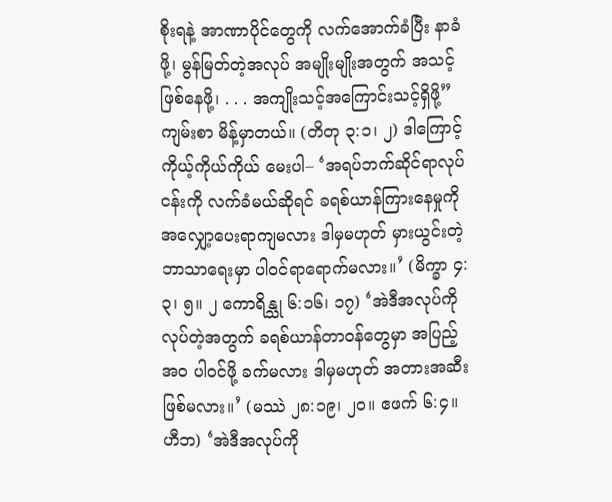စိုးရနဲ့ အာဏာပိုင်တွေကို လက်အောက်ခံပြီး နာခံဖို့၊ မွန်မြတ်တဲ့အလုပ် အမျိုးမျိုးအတွက် အသင့်ဖြစ်နေဖို့၊ . . . အကျိုးသင့်အကြောင်းသင့်ရှိဖို့” ကျမ်းစာ မိန့်မှာတယ်။ (တိတု ၃:၁၊ ၂) ဒါကြောင့် ကိုယ့်ကိုယ်ကိုယ် မေးပါ– ‘အရပ်ဘက်ဆိုင်ရာလုပ်ငန်းကို လက်ခံမယ်ဆိုရင် ခရစ်ယာန်ကြားနေမှုကို အလျှော့ပေးရာကျမလား ဒါမှမဟုတ် မှားယွင်းတဲ့ဘာသာရေးမှာ ပါဝင်ရာရောက်မလား။’ (မိက္ခာ ၄:၃၊ ၅။ ၂ ကောရိန္သု ၆:၁၆၊ ၁၇) ‘အဲဒီအလုပ်ကို လုပ်တဲ့အတွက် ခရစ်ယာန်တာဝန်တွေမှာ အပြည့်အဝ ပါဝင်ဖို့ ခက်မလား ဒါမှမဟုတ် အတားအဆီး ဖြစ်မလား။’ (မဿဲ ၂၈:၁၉၊ ၂၀။ ဧဖက် ၆:၄။ ဟီဘ) ‘အဲဒီအလုပ်ကို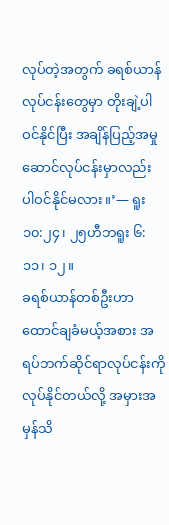လုပ်တဲ့အတွက် ခရစ်ယာန်လုပ်ငန်းတွေမှာ တိုးချဲ့ပါဝင်နိုင်ပြီး အချိန်ပြည့်အမှုဆောင်လုပ်ငန်းမှာလည်း ပါဝင်နိုင်မလား။’— ရူး ၁၀:၂၄၊ ၂၅ဟီဘရူး ၆:၁၁၊ ၁၂။
ခရစ်ယာန်တစ်ဦးဟာ ထောင်ချခံမယ့်အစား အရပ်ဘက်ဆိုင်ရာလုပ်ငန်းကို လုပ်နိုင်တယ်လို့ အမှားအမှန်သိ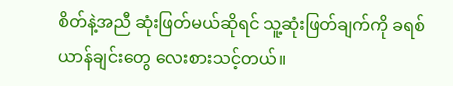စိတ်နဲ့အညီ ဆုံးဖြတ်မယ်ဆိုရင် သူ့ဆုံးဖြတ်ချက်ကို ခရစ်ယာန်ချင်းတွေ လေးစားသင့်တယ်။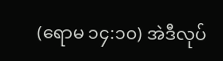(ရောမ ၁၄:၁၀) အဲဒီလုပ်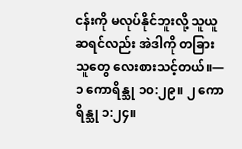ငန်းကို မလုပ်နိုင်ဘူးလို့ သူယူဆရင်လည်း အဲဒါကို တခြားသူတွေ လေးစားသင့်တယ်။—၁ ကောရိန္သု ၁၀:၂၉။ ၂ ကောရိန္သု ၁:၂၄။